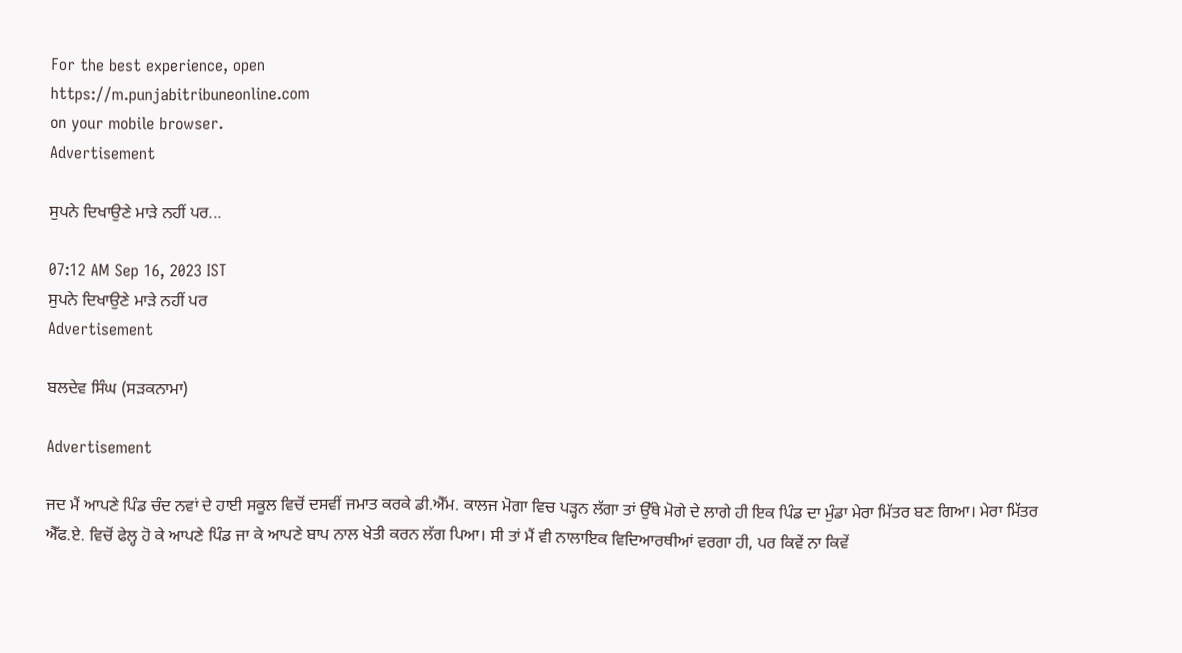For the best experience, open
https://m.punjabitribuneonline.com
on your mobile browser.
Advertisement

ਸੁਪਨੇ ਦਿਖਾਉਣੇ ਮਾੜੇ ਨਹੀਂ ਪਰ...

07:12 AM Sep 16, 2023 IST
ਸੁਪਨੇ ਦਿਖਾਉਣੇ ਮਾੜੇ ਨਹੀਂ ਪਰ
Advertisement

ਬਲਦੇਵ ਸਿੰਘ (ਸੜਕਨਾਮਾ)

Advertisement

ਜਦ ਮੈਂ ਆਪਣੇ ਪਿੰਡ ਚੰਦ ਨਵਾਂ ਦੇ ਹਾਈ ਸਕੂਲ ਵਿਚੋਂ ਦਸਵੀਂ ਜਮਾਤ ਕਰਕੇ ਡੀ.ਐੱਮ. ਕਾਲਜ ਮੋਗਾ ਵਿਚ ਪੜ੍ਹਨ ਲੱਗਾ ਤਾਂ ਉੱਥੇ ਮੋਗੇ ਦੇ ਲਾਗੇ ਹੀ ਇਕ ਪਿੰਡ ਦਾ ਮੁੰਡਾ ਮੇਰਾ ਮਿੱਤਰ ਬਣ ਗਿਆ। ਮੇਰਾ ਮਿੱਤਰ ਐੱਫ.ਏ. ਵਿਚੋਂ ਫੇਲ੍ਹ ਹੋ ਕੇ ਆਪਣੇ ਪਿੰਡ ਜਾ ਕੇ ਆਪਣੇ ਬਾਪ ਨਾਲ ਖੇਤੀ ਕਰਨ ਲੱਗ ਪਿਆ। ਸੀ ਤਾਂ ਮੈਂ ਵੀ ਨਾਲਾਇਕ ਵਿਦਿਆਰਥੀਆਂ ਵਰਗਾ ਹੀ, ਪਰ ਕਿਵੇਂ ਨਾ ਕਿਵੇਂ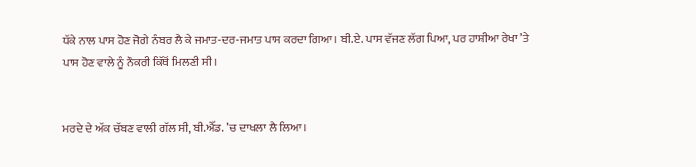ਧੱਕੇ ਨਾਲ ਪਾਸ ਹੋਣ ਜੋਗੇ ਨੰਬਰ ਲੈ ਕੇ ਜਮਾਤ-ਦਰ-ਜਮਾਤ ਪਾਸ ਕਰਦਾ ਗਿਆ। ਬੀ.ਏ. ਪਾਸ ਵੱਜਣ ਲੱਗ ਪਿਆ, ਪਰ ਹਾਸ਼ੀਆ ਰੇਖਾ ’ਤੇ ਪਾਸ ਹੋਣ ਵਾਲੇ ਨੂੰ ਨੌਕਰੀ ਕਿੱਥੋਂ ਮਿਲਣੀ ਸੀ।


ਮਰਦੇ ਦੇ ਅੱਕ ਚੱਬਣ ਵਾਲੀ ਗੱਲ ਸੀ, ਬੀ.ਐੱਡ. ’ਚ ਦਾਖਲਾ ਲੈ ਲਿਆ।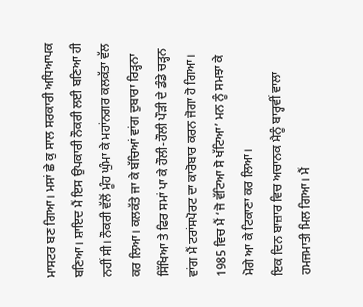ਮਾਸਟਰ ਬਣ ਗਿਆ। ਮਸਾਂ ਛੇ ਕੁ ਸਾਲ ਸਰਕਾਰੀ ਅਧਿਆਪਕ ਬਣਿਆ। ਸ਼ਾਇਦ ਮੈਂ ਇਸ ਉਪਕਾਰੀ ਨੌਕਰੀ ਲਈ ਬਣਿਆ ਹੀ ਨਹੀਂ ਸੀ। ਨੌਕਰੀ ਵੱਲੋਂ ਮੂੰਹ ਘੁੰਮਾ ਕੇ ਮਹਾਂਨਗਰ ਕਲਕੱਤਾ ਵੱਲ ਕਰ ਲਿਆ। ਕਲਕੱਤੇ ਜਾ ਕੇ ਬੱਚਿਆਂ ਵਾਂਗ ਦੁਬਾਰਾ ਰਿੜ੍ਹਨਾ ਸਿੱਖਿਆ ਤੇ ਫਿਰ ਸਮਾਂ ਪਾ ਕੇ ਹੌਲੀ-ਹੌਲੀ ਪੌੜੀ ਦੇ ਡੰਡੇ ਚੜ੍ਹਨ ਵਾਂਗ ਮੈਂ ਟਰਾਂਸਪੋਰਟ ਦਾ ਕਾਰੋਬਾਰ ਕਰਨ ਜੋਗਾ ਹੋ ਗਿਆ। 1985 ਵਿਚ ਮੈਂ ‘ਜੋ ਵੱਟਿਆ ਸੋ ਖੱਟਿਆ’ ਮਨ ਨੂੰ ਸਮਝਾ ਕੇ ਮੋਗੇ ਆ ਕੇ ਟਿਕਾਣਾ ਕਰ ਲਿਆ।
ਇਕ ਦਿਨ ਬਾਜ਼ਾਰ ਵਿਚ ਅਚਾਨਕ ਮੈਨੂੰ ਬਾਰ੍ਹਵੀਂ ਵਾਲਾ ਹਮਜਮਾਤੀ ਮਿਲ ਗਿਆ। ਮੈਂ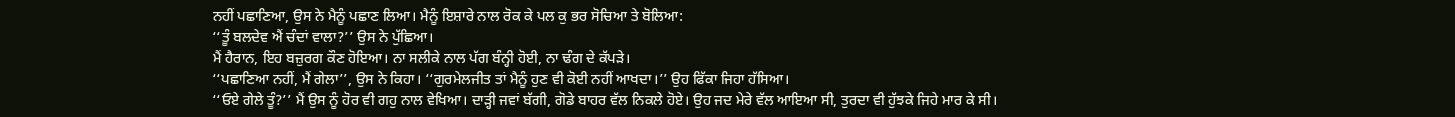ਨਹੀਂ ਪਛਾਣਿਆ, ਉਸ ਨੇ ਮੈਨੂੰ ਪਛਾਣ ਲਿਆ। ਮੈਨੂੰ ਇਸ਼ਾਰੇ ਨਾਲ ਰੋਕ ਕੇ ਪਲ ਕੁ ਭਰ ਸੋਚਿਆ ਤੇ ਬੋਲਿਆ:
‘‘ਤੂੰ ਬਲਦੇਵ ਐਂ ਚੰਦਾਂ ਵਾਲਾ?’’ ਉਸ ਨੇ ਪੁੱਛਿਆ।
ਮੈਂ ਹੈਰਾਨ, ਇਹ ਬਜ਼ੁਰਗ ਕੌਣ ਹੋਇਆ। ਨਾ ਸਲੀਕੇ ਨਾਲ ਪੱਗ ਬੰਨ੍ਹੀ ਹੋਈ, ਨਾ ਢੰਗ ਦੇ ਕੱਪੜੇ।
‘‘ਪਛਾਣਿਆ ਨਹੀਂ, ਮੈਂ ਗੇਲਾ’’, ਉਸ ਨੇ ਕਿਹਾ। ‘‘ਗੁਰਮੇਲਜੀਤ ਤਾਂ ਮੈਨੂੰ ਹੁਣ ਵੀ ਕੋਈ ਨਹੀਂ ਆਖਦਾ।’’ ਉਹ ਫਿੱਕਾ ਜਿਹਾ ਹੱਸਿਆ।
‘‘ਓਏ ਗੇਲੇ ਤੂੰ?’’ ਮੈਂ ਉਸ ਨੂੰ ਹੋਰ ਵੀ ਗਹੁ ਨਾਲ ਵੇਖਿਆ। ਦਾੜ੍ਹੀ ਜਵਾਂ ਬੱਗੀ, ਗੋਡੇ ਬਾਹਰ ਵੱਲ ਨਿਕਲੇ ਹੋਏ। ਉਹ ਜਦ ਮੇਰੇ ਵੱਲ ਆਇਆ ਸੀ, ਤੁਰਦਾ ਵੀ ਹੁੱਝਕੇ ਜਿਹੇ ਮਾਰ ਕੇ ਸੀ।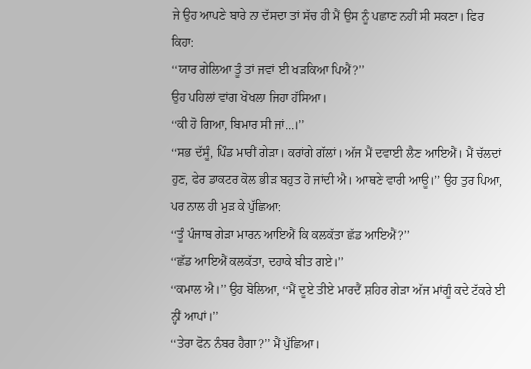ਜੇ ਉਹ ਆਪਣੇ ਬਾਰੇ ਨਾ ਦੱਸਦਾ ਤਾਂ ਸੱਚ ਹੀ ਮੈਂ ਉਸ ਨੂੰ ਪਛਾਣ ਨਹੀਂ ਸੀ ਸਕਣਾ। ਫਿਰ ਕਿਹਾ:
‘‘ਯਾਰ ਗੇਲਿਆ ਤੂੰ ਤਾਂ ਜਵਾਂ ਈ ਖੜਕਿਆ ਪਿਐਂ?’’
ਉਹ ਪਹਿਲਾਂ ਵਾਂਗ ਖੋਖਲਾ ਜਿਹਾ ਹੱਸਿਆ।
‘‘ਕੀ ਹੋ ਗਿਆ, ਬਿਮਾਰ ਸੀ ਜਾਂ...।’’
‘‘ਸਭ ਦੱਸੂੰ, ਪਿੰਡ ਮਾਰੀਂ ਗੇੜਾ। ਕਰਾਂਗੇ ਗੱਲਾਂ। ਅੱਜ ਮੈਂ ਦਵਾਈ ਲੈਣ ਆਇਐਂ। ਮੈਂ ਚੱਲਦਾਂ ਹੁਣ, ਫੇਰ ਡਾਕਟਰ ਕੋਲ ਭੀੜ ਬਹੁਤ ਹੋ ਜਾਂਦੀ ਐ। ਆਥਣੇ ਵਾਰੀ ਆਊ।’’ ਉਹ ਤੁਰ ਪਿਆ, ਪਰ ਨਾਲ ਹੀ ਮੁੜ ਕੇ ਪੁੱਛਿਆ:
‘‘ਤੂੰ ਪੰਜਾਬ ਗੇੜਾ ਮਾਰਨ ਆਇਐਂ ਕਿ ਕਲਕੱਤਾ ਛੱਡ ਆਇਐਂ?’’
‘‘ਛੱਡ ਆਇਐਂ ਕਲਕੱਤਾ, ਦਹਾਕੇ ਬੀਤ ਗਏ।’’
‘‘ਕਮਾਲ ਐ।’’ ਉਹ ਬੋਲਿਆ, ‘‘ਮੈਂ ਦੂਏ ਤੀਏ ਮਾਰਦੈਂ ਸ਼ਹਿਰ ਗੇੜਾ ਅੱਜ ਮਾਂਗੂੰ ਕਦੇ ਟੱਕਰੇ ਈ ਨ੍ਹੀਂ ਆਪਾਂ।’’
‘‘ਤੇਰਾ ਫੋਨ ਨੰਬਰ ਹੈਗਾ?’’ ਮੈਂ ਪੁੱਛਿਆ।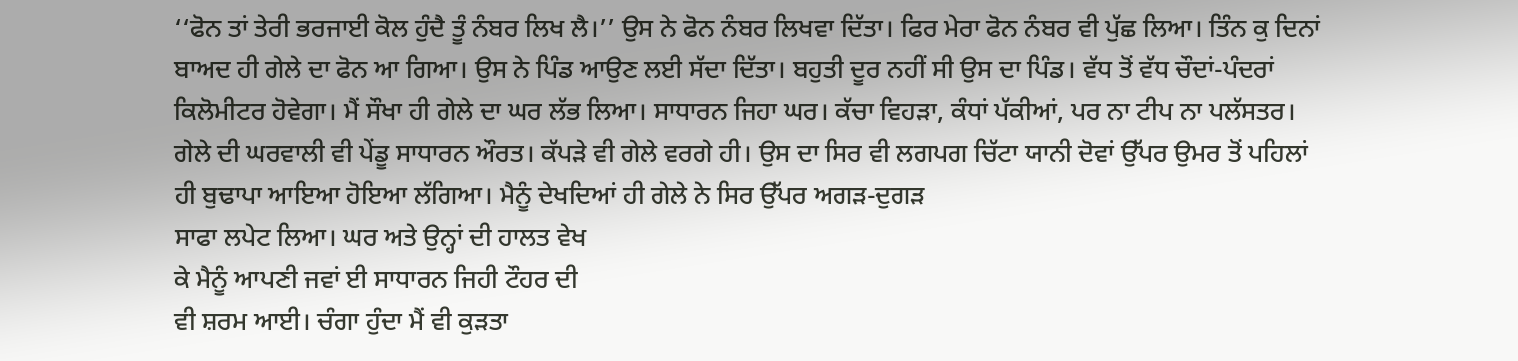‘‘ਫੋਨ ਤਾਂ ਤੇਰੀ ਭਰਜਾਈ ਕੋਲ ਹੁੰਦੈ ਤੂੰ ਨੰਬਰ ਲਿਖ ਲੈ।’’ ਉਸ ਨੇ ਫੋਨ ਨੰਬਰ ਲਿਖਵਾ ਦਿੱਤਾ। ਫਿਰ ਮੇਰਾ ਫੋਨ ਨੰਬਰ ਵੀ ਪੁੱਛ ਲਿਆ। ਤਿੰਨ ਕੁ ਦਿਨਾਂ ਬਾਅਦ ਹੀ ਗੇਲੇ ਦਾ ਫੋਨ ਆ ਗਿਆ। ਉਸ ਨੇ ਪਿੰਡ ਆਉਣ ਲਈ ਸੱਦਾ ਦਿੱਤਾ। ਬਹੁਤੀ ਦੂਰ ਨਹੀਂ ਸੀ ਉਸ ਦਾ ਪਿੰਡ। ਵੱਧ ਤੋਂ ਵੱਧ ਚੌਦਾਂ-ਪੰਦਰਾਂ ਕਿਲੋਮੀਟਰ ਹੋਵੇਗਾ। ਮੈਂ ਸੌਖਾ ਹੀ ਗੇਲੇ ਦਾ ਘਰ ਲੱਭ ਲਿਆ। ਸਾਧਾਰਨ ਜਿਹਾ ਘਰ। ਕੱਚਾ ਵਿਹੜਾ, ਕੰਧਾਂ ਪੱਕੀਆਂ, ਪਰ ਨਾ ਟੀਪ ਨਾ ਪਲੱਸਤਰ। ਗੇਲੇ ਦੀ ਘਰਵਾਲੀ ਵੀ ਪੇਂਡੂ ਸਾਧਾਰਨ ਔਰਤ। ਕੱਪੜੇ ਵੀ ਗੇਲੇ ਵਰਗੇ ਹੀ। ਉਸ ਦਾ ਸਿਰ ਵੀ ਲਗਪਗ ਚਿੱਟਾ ਯਾਨੀ ਦੋਵਾਂ ਉੱਪਰ ਉਮਰ ਤੋਂ ਪਹਿਲਾਂ ਹੀ ਬੁਢਾਪਾ ਆਇਆ ਹੋਇਆ ਲੱਗਿਆ। ਮੈਨੂੰ ਦੇਖਦਿਆਂ ਹੀ ਗੇਲੇ ਨੇ ਸਿਰ ਉੱਪਰ ਅਗੜ-ਦੁਗੜ
ਸਾਫਾ ਲਪੇਟ ਲਿਆ। ਘਰ ਅਤੇ ਉਨ੍ਹਾਂ ਦੀ ਹਾਲਤ ਵੇਖ
ਕੇ ਮੈਨੂੰ ਆਪਣੀ ਜਵਾਂ ਈ ਸਾਧਾਰਨ ਜਿਹੀ ਟੌਹਰ ਦੀ
ਵੀ ਸ਼ਰਮ ਆਈ। ਚੰਗਾ ਹੁੰਦਾ ਮੈਂ ਵੀ ਕੁੜਤਾ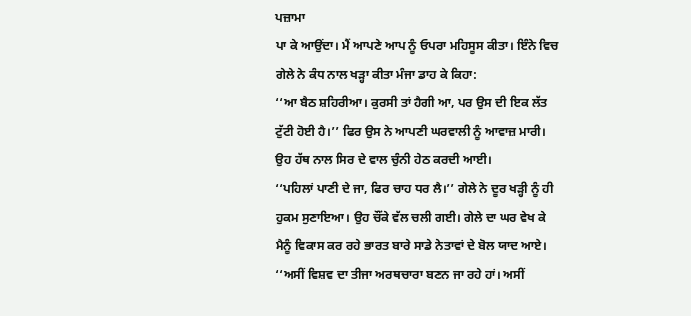ਪਜ਼ਾਮਾ
ਪਾ ਕੇ ਆਉਂਦਾ। ਮੈਂ ਆਪਣੇ ਆਪ ਨੂੰ ਓਪਰਾ ਮਹਿਸੂਸ ਕੀਤਾ। ਇੰਨੇ ਵਿਚ ਗੇਲੇ ਨੇ ਕੰਧ ਨਾਲ ਖੜ੍ਹਾ ਕੀਤਾ ਮੰਜਾ ਡਾਹ ਕੇ ਕਿਹਾ:
‘‘ਆ ਬੈਠ ਸ਼ਹਿਰੀਆ। ਕੁਰਸੀ ਤਾਂ ਹੈਗੀ ਆ, ਪਰ ਉਸ ਦੀ ਇਕ ਲੱਤ ਟੁੱਟੀ ਹੋਈ ਹੈ।’’ ਫਿਰ ਉਸ ਨੇ ਆਪਣੀ ਘਰਵਾਲੀ ਨੂੰ ਆਵਾਜ਼ ਮਾਰੀ। ਉਹ ਹੱਥ ਨਾਲ ਸਿਰ ਦੇ ਵਾਲ ਚੁੰਨੀ ਹੇਠ ਕਰਦੀ ਆਈ।
‘‘ਪਹਿਲਾਂ ਪਾਣੀ ਦੇ ਜਾ, ਫਿਰ ਚਾਹ ਧਰ ਲੈ।’’ ਗੇਲੇ ਨੇ ਦੂਰ ਖੜ੍ਹੀ ਨੂੰ ਹੀ ਹੁਕਮ ਸੁਣਾਇਆ। ਉਹ ਚੌਂਕੇ ਵੱਲ ਚਲੀ ਗਈ। ਗੇਲੇ ਦਾ ਘਰ ਵੇਖ ਕੇ ਮੈਨੂੰ ਵਿਕਾਸ ਕਰ ਰਹੇ ਭਾਰਤ ਬਾਰੇ ਸਾਡੇ ਨੇਤਾਵਾਂ ਦੇ ਬੋਲ ਯਾਦ ਆਏ। ‘‘ਅਸੀਂ ਵਿਸ਼ਵ ਦਾ ਤੀਜਾ ਅਰਥਚਾਰਾ ਬਣਨ ਜਾ ਰਹੇ ਹਾਂ। ਅਸੀਂ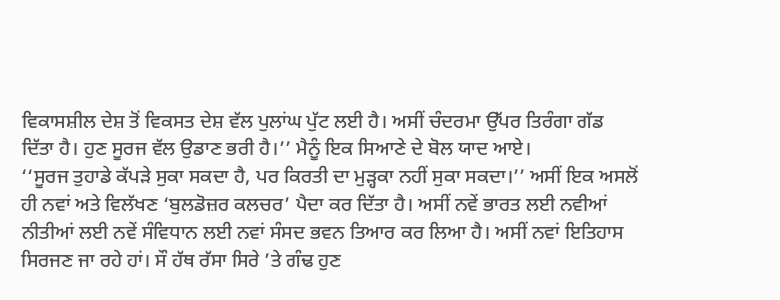ਵਿਕਾਸਸ਼ੀਲ ਦੇਸ਼ ਤੋਂ ਵਿਕਸਤ ਦੇਸ਼ ਵੱਲ ਪੁਲਾਂਘ ਪੁੱਟ ਲਈ ਹੈ। ਅਸੀਂ ਚੰਦਰਮਾ ਉੱਪਰ ਤਿਰੰਗਾ ਗੱਡ ਦਿੱਤਾ ਹੈ। ਹੁਣ ਸੂਰਜ ਵੱਲ ਉਡਾਣ ਭਰੀ ਹੈ।’’ ਮੈਨੂੰ ਇਕ ਸਿਆਣੇ ਦੇ ਬੋਲ ਯਾਦ ਆਏ।
‘‘ਸੂਰਜ ਤੁਹਾਡੇ ਕੱਪੜੇ ਸੁਕਾ ਸਕਦਾ ਹੈ, ਪਰ ਕਿਰਤੀ ਦਾ ਮੁੜ੍ਹਕਾ ਨਹੀਂ ਸੁਕਾ ਸਕਦਾ।’’ ਅਸੀਂ ਇਕ ਅਸਲੋਂ ਹੀ ਨਵਾਂ ਅਤੇ ਵਿਲੱਖਣ ‘ਬੁਲਡੋਜ਼ਰ ਕਲਚਰ’ ਪੈਦਾ ਕਰ ਦਿੱਤਾ ਹੈ। ਅਸੀਂ ਨਵੇਂ ਭਾਰਤ ਲਈ ਨਵੀਆਂ ਨੀਤੀਆਂ ਲਈ ਨਵੇਂ ਸੰਵਿਧਾਨ ਲਈ ਨਵਾਂ ਸੰਸਦ ਭਵਨ ਤਿਆਰ ਕਰ ਲਿਆ ਹੈ। ਅਸੀਂ ਨਵਾਂ ਇਤਿਹਾਸ ਸਿਰਜਣ ਜਾ ਰਹੇ ਹਾਂ। ਸੌ ਹੱਥ ਰੱਸਾ ਸਿਰੇ ’ਤੇ ਗੰਢ ਹੁਣ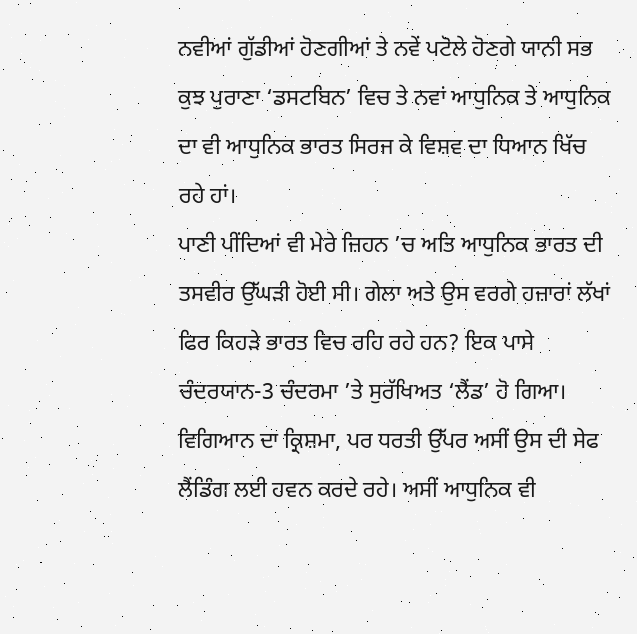ਨਵੀਆਂ ਗੁੱਡੀਆਂ ਹੋਣਗੀਆਂ ਤੇ ਨਵੇਂ ਪਟੋਲੇ ਹੋਣਗੇ ਯਾਨੀ ਸਭ ਕੁਝ ਪੁਰਾਣਾ ‘ਡਸਟਬਿਨ’ ਵਿਚ ਤੇ ਨਵਾਂ ਆਧੁਨਿਕ ਤੇ ਆਧੁਨਿਕ ਦਾ ਵੀ ਆਧੁਨਿਕ ਭਾਰਤ ਸਿਰਜ ਕੇ ਵਿਸ਼ਵ ਦਾ ਧਿਆਨ ਖਿੱਚ ਰਹੇ ਹਾਂ।
ਪਾਣੀ ਪੀਂਦਿਆਂ ਵੀ ਮੇਰੇ ਜ਼ਿਹਨ ’ਚ ਅਤਿ ਆਧੁਨਿਕ ਭਾਰਤ ਦੀ ਤਸਵੀਰ ਉੱਘੜੀ ਹੋਈ ਸੀ। ਗੇਲਾ ਅਤੇ ਉਸ ਵਰਗੇ ਹਜ਼ਾਰਾਂ ਲੱਖਾਂ ਫਿਰ ਕਿਹੜੇ ਭਾਰਤ ਵਿਚ ਰਹਿ ਰਹੇ ਹਨ? ਇਕ ਪਾਸੇ ਚੰਦਰਯਾਨ-3 ਚੰਦਰਮਾ ’ਤੇ ਸੁਰੱਖਿਅਤ ‘ਲੈਂਡ’ ਹੋ ਗਿਆ। ਵਿਗਿਆਨ ਦਾ ਕ੍ਰਿਸ਼ਮਾ, ਪਰ ਧਰਤੀ ਉੱਪਰ ਅਸੀਂ ਉਸ ਦੀ ਸੇਫ ਲੈਂਡਿੰਗ ਲਈ ਹਵਨ ਕਰਦੇ ਰਹੇ। ਅਸੀਂ ਆਧੁਨਿਕ ਵੀ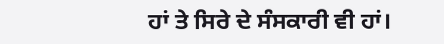ਹਾਂ ਤੇ ਸਿਰੇ ਦੇ ਸੰਸਕਾਰੀ ਵੀ ਹਾਂ।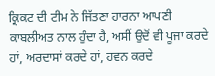ਕ੍ਰਿਕਟ ਦੀ ਟੀਮ ਨੇ ਜਿੱਤਣਾ ਹਾਰਨਾ ਆਪਣੀ ਕਾਬਲੀਅਤ ਨਾਲ ਹੁੰਦਾ ਹੈ, ਅਸੀਂ ਉਦੋਂ ਵੀ ਪੂਜਾ ਕਰਦੇ ਹਾਂ, ਅਰਦਾਸਾਂ ਕਰਦੇ ਹਾਂ, ਹਵਨ ਕਰਦੇ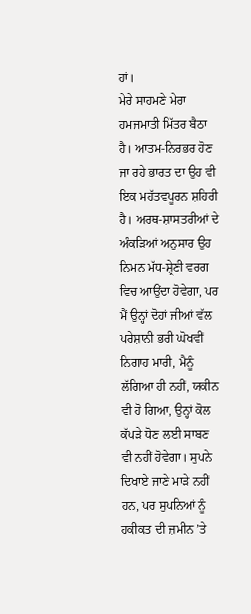ਹਾਂ।
ਮੇਰੇ ਸਾਹਮਣੇ ਮੇਰਾ ਹਮਜਮਾਤੀ ਮਿੱਤਰ ਬੈਠਾ ਹੈ। ਆਤਮ-ਨਿਰਭਰ ਹੋਣ ਜਾ ਰਹੇ ਭਾਰਤ ਦਾ ਉਹ ਵੀ ਇਕ ਮਹੱਤਵਪੂਰਨ ਸ਼ਹਿਰੀ ਹੈ। ਅਰਥ-ਸ਼ਾਸਤਰੀਆਂ ਦੇ ਅੰਕੜਿਆਂ ਅਨੁਸਾਰ ਉਹ ਨਿਮਨ ਮੱਧ-ਸ਼੍ਰੇਣੀ ਵਰਗ ਵਿਚ ਆਉਂਦਾ ਹੋਵੇਗਾ, ਪਰ ਮੈਂ ਉਨ੍ਹਾਂ ਦੋਹਾਂ ਜੀਆਂ ਵੱਲ ਪਰੇਸ਼ਾਨੀ ਭਰੀ ਘੋਖਵੀਂ ਨਿਗਾਹ ਮਾਰੀ, ਮੈਨੂੰ ਲੱਗਿਆ ਹੀ ਨਹੀਂ, ਯਕੀਨ ਵੀ ਹੋ ਗਿਆ, ਉਨ੍ਹਾਂ ਕੋਲ ਕੱਪੜੇ ਧੋਣ ਲਈ ਸਾਬਣ ਵੀ ਨਹੀਂ ਹੋਵੇਗਾ। ਸੁਪਨੇ ਦਿਖਾਏ ਜਾਣੇ ਮਾੜੇ ਨਹੀਂ ਹਨ, ਪਰ ਸੁਪਨਿਆਂ ਨੂੰ ਹਕੀਕਤ ਦੀ ਜ਼ਮੀਨ ’ਤੇ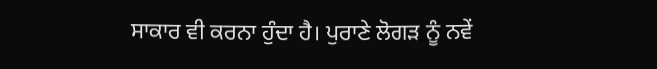ਸਾਕਾਰ ਵੀ ਕਰਨਾ ਹੁੰਦਾ ਹੈ। ਪੁਰਾਣੇ ਲੋਗੜ ਨੂੰ ਨਵੇਂ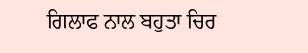ਗਿਲਾਫ ਨਾਲ ਬਹੁਤਾ ਚਿਰ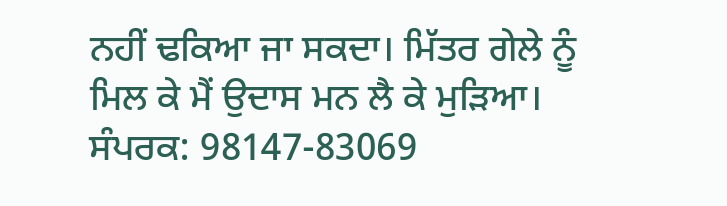ਨਹੀਂ ਢਕਿਆ ਜਾ ਸਕਦਾ। ਮਿੱਤਰ ਗੇਲੇ ਨੂੰ ਮਿਲ ਕੇ ਮੈਂ ਉਦਾਸ ਮਨ ਲੈ ਕੇ ਮੁੜਿਆ।
ਸੰਪਰਕ: 98147-83069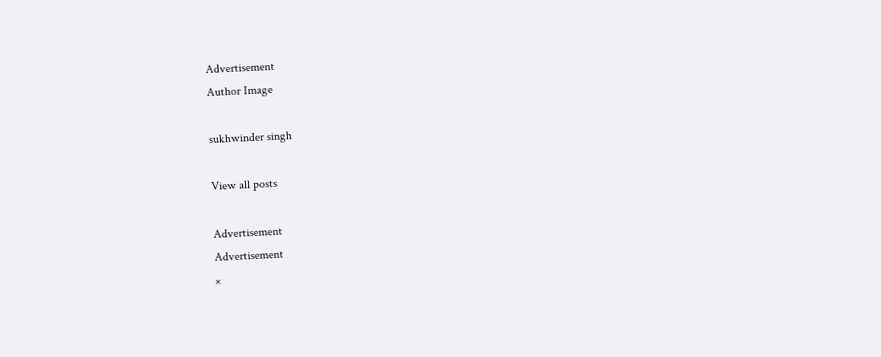Advertisement
Author Image

sukhwinder singh

View all posts

Advertisement
Advertisement
×